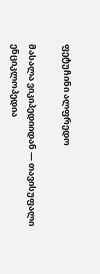ფეტუჩინი ალფრედო

მასალა ვიკიპედიიდან — თავისუფალი ენციკლოპედია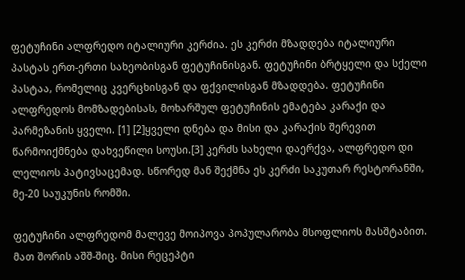ფეტუჩინი ალფრედო იტალიური კერძია. ეს კერძი მზადდება იტალიური პასტას ერთ-ერთი სახეობისგან ფეტუჩინისგან. ფეტუჩინი ბრტყელი და სქელი პასტაა, რომელიც კვერცხისგან და ფქვილისგან მზადდება. ფეტუჩინი ალფრედოს მომზადებისას, მოხარშულ ფეტუჩინის ემატება კარაქი და პარმეზანის ყველი. [1] [2]ყველი დნება და მისი და კარაქის შერევით წარმოიქმნება დახვეწილი სოუსი.[3] კერძს სახელი დაერქვა, ალფრედო დი ლელიოს პატივსაცემად. სწორედ მან შექმნა ეს კერძი საკუთარ რესტორანში, მე-20 საუკუნის რომში.

ფეტუჩინი ალფრედომ მალევე მოიპოვა პოპულარობა მსოფლიოს მასშტაბით. მათ შორის აშშ-შიც. მისი რეცეპტი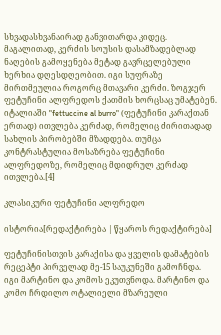სხვადასხვანაირად განვითარდა კიდეც. მაგალითად, კერძის სოუსის დასამზადებლად ნაღების გამოყენება მეტად გავრცელებული ხერხია დღესდღეობით. იგი სუფრაზე მირთმეულია როგორც მთავარი კერძი. ზოგჯერ ფეტუჩინი ალფრედოს ქათმის ხორცსაც უმატებენ. იტალიაში "fettuccine al burro" (ფეტუჩინი კარაქთან ერთად) ითვლება კერძად, რომელიც ძირითადად სახლის პირობებში მზადდება. თუმცა კონტრასტულია მოსაზრება ფეტუჩინი ალფრედოზე, რომელიც მდიდრულ კერძად ითვლება.[4]

კლასიკური ფეტუჩინი ალფრედო

ისტორია[რედაქტირება | წყაროს რედაქტირება]

ფეტუჩინისთვის კარაქისა და ყველის დამატების რეცეპტი პირველად მე-15 საუკუნეში გამოჩნდა. იგი მარტინო და კომოს ეკუთვნოდა. მარტინო და კომო ჩრდილო ოტალიელი მზარეული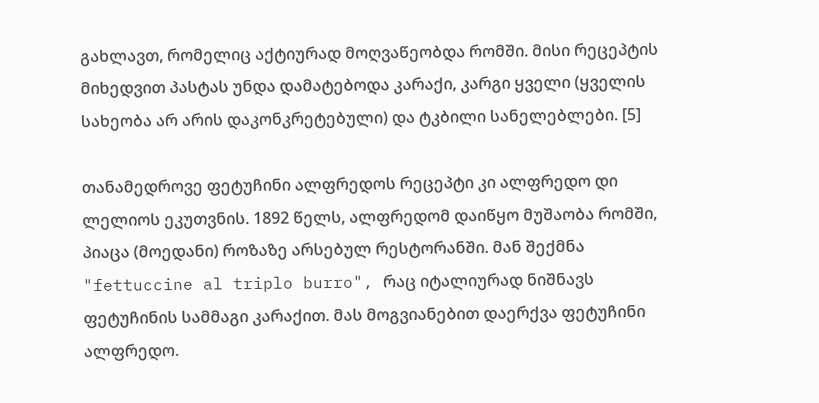გახლავთ, რომელიც აქტიურად მოღვაწეობდა რომში. მისი რეცეპტის მიხედვით პასტას უნდა დამატებოდა კარაქი, კარგი ყველი (ყველის სახეობა არ არის დაკონკრეტებული) და ტკბილი სანელებლები. [5]

თანამედროვე ფეტუჩინი ალფრედოს რეცეპტი კი ალფრედო დი ლელიოს ეკუთვნის. 1892 წელს, ალფრედომ დაიწყო მუშაობა რომში, პიაცა (მოედანი) როზაზე არსებულ რესტორანში. მან შექმნა "fettuccine al triplo burro", რაც იტალიურად ნიშნავს ფეტუჩინის სამმაგი კარაქით. მას მოგვიანებით დაერქვა ფეტუჩინი ალფრედო.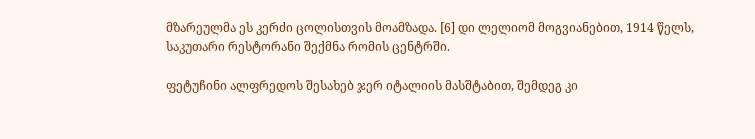მზარეულმა ეს კერძი ცოლისთვის მოამზადა. [6] დი ლელიომ მოგვიანებით, 1914 წელს, საკუთარი რესტორანი შექმნა რომის ცენტრში.

ფეტუჩინი ალფრედოს შესახებ ჯერ იტალიის მასშტაბით, შემდეგ კი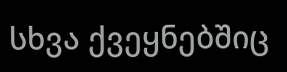სხვა ქვეყნებშიც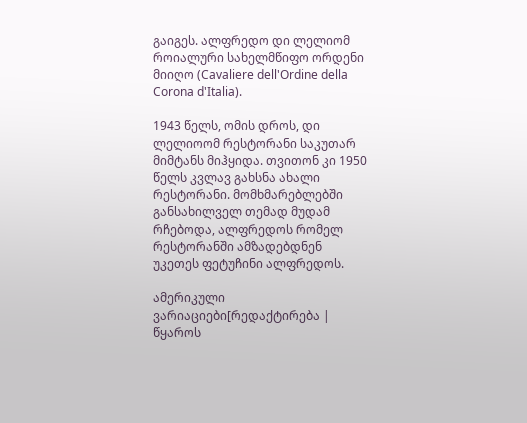გაიგეს. ალფრედო დი ლელიომ როიალური სახელმწიფო ორდენი მიიღო (Cavaliere dell'Ordine della Corona d'Italia).

1943 წელს, ომის დროს, დი ლელიოომ რესტორანი საკუთარ მიმტანს მიჰყიდა. თვითონ კი 1950 წელს კვლავ გახსნა ახალი რესტორანი. მომხმარებლებში განსახილველ თემად მუდამ რჩებოდა, ალფრედოს რომელ რესტორანში ამზადებდნენ უკეთეს ფეტუჩინი ალფრედოს.

ამერიკული ვარიაციები[რედაქტირება | წყაროს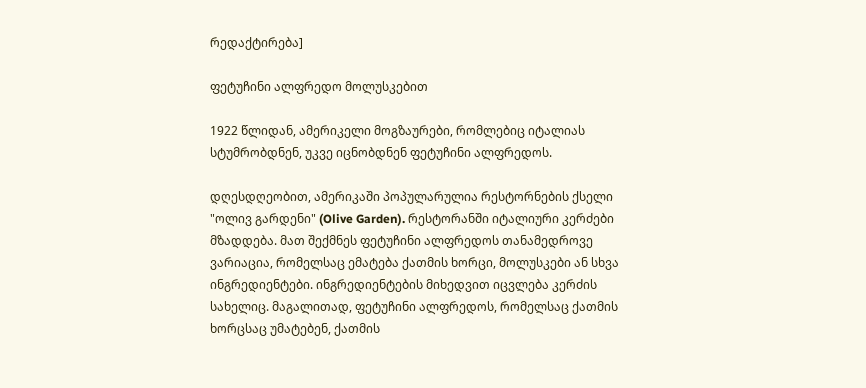რედაქტირება]

ფეტუჩინი ალფრედო მოლუსკებით

1922 წლიდან, ამერიკელი მოგზაურები, რომლებიც იტალიას სტუმრობდნენ, უკვე იცნობდნენ ფეტუჩინი ალფრედოს.

დღესდღეობით, ამერიკაში პოპულარულია რესტორნების ქსელი "ოლივ გარდენი" (Olive Garden). რესტორანში იტალიური კერძები მზადდება. მათ შექმნეს ფეტუჩინი ალფრედოს თანამედროვე ვარიაცია, რომელსაც ემატება ქათმის ხორცი, მოლუსკები ან სხვა ინგრედიენტები. ინგრედიენტების მიხედვით იცვლება კერძის სახელიც. მაგალითად, ფეტუჩინი ალფრედოს, რომელსაც ქათმის ხორცსაც უმატებენ, ქათმის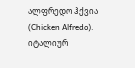ალფრედო ჰქვია (Chicken Alfredo). იტალიურ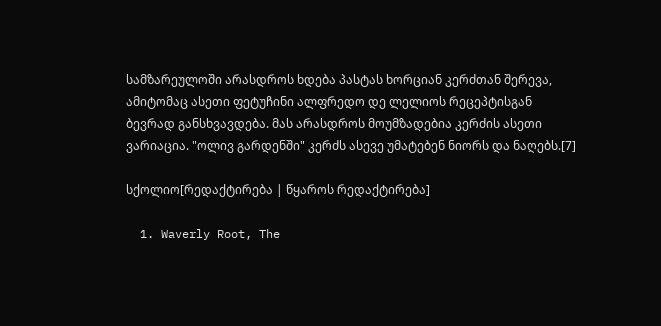სამზარეულოში არასდროს ხდება პასტას ხორციან კერძთან შერევა, ამიტომაც ასეთი ფეტუჩინი ალფრედო დე ლელიოს რეცეპტისგან ბევრად განსხვავდება. მას არასდროს მოუმზადებია კერძის ასეთი ვარიაცია. "ოლივ გარდენში" კერძს ასევე უმატებენ ნიორს და ნაღებს.[7]

სქოლიო[რედაქტირება | წყაროს რედაქტირება]

  1. Waverly Root, The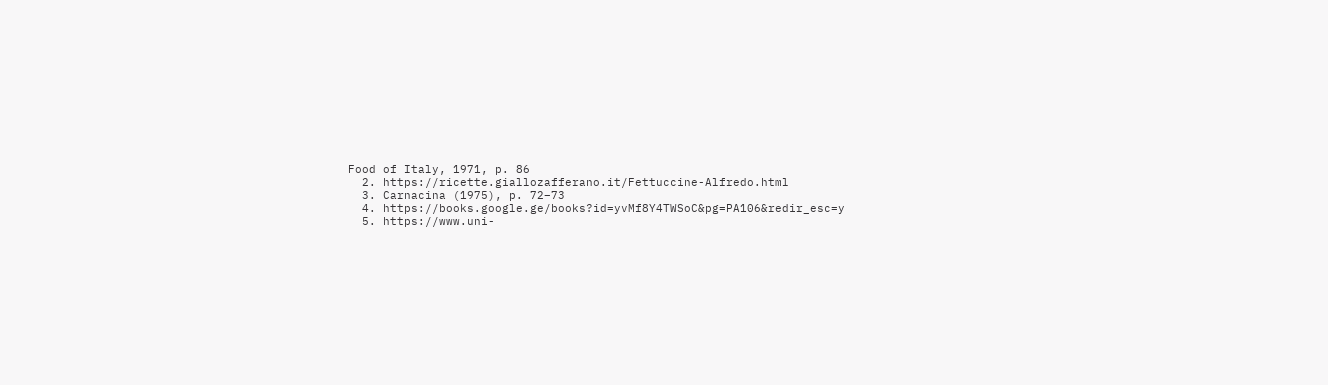Food of Italy, 1971, p. 86
  2. https://ricette.giallozafferano.it/Fettuccine-Alfredo.html
  3. Carnacina (1975), p. 72–73
  4. https://books.google.ge/books?id=yvMf8Y4TWSoC&pg=PA106&redir_esc=y
  5. https://www.uni-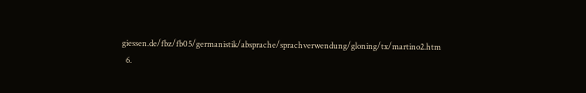giessen.de/fbz/fb05/germanistik/absprache/sprachverwendung/gloning/tx/martino2.htm
  6.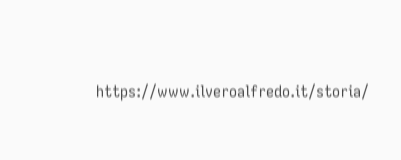https://www.ilveroalfredo.it/storia/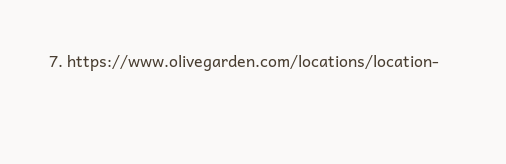7. https://www.olivegarden.com/locations/location-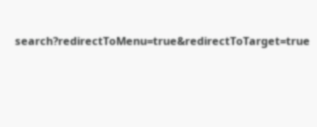search?redirectToMenu=true&redirectToTarget=true